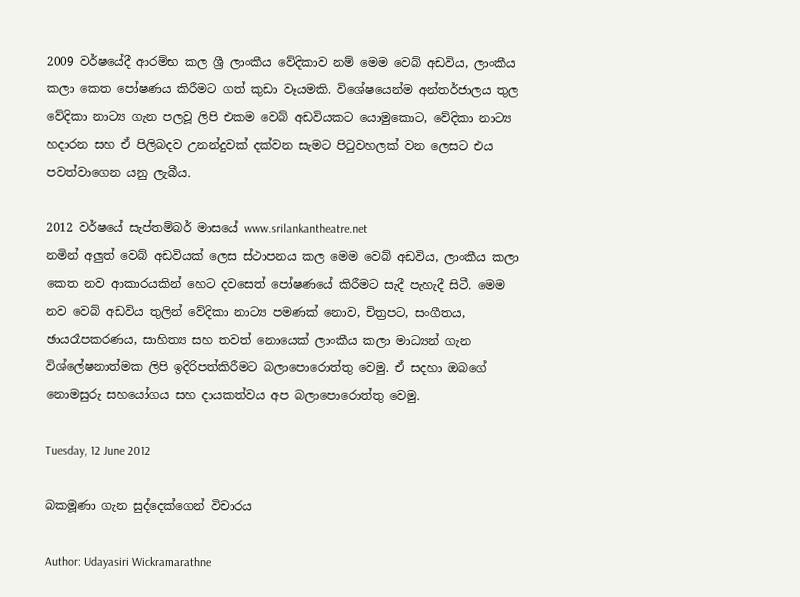2009 වර්ෂයේදී ආරම්භ කල ශ්‍රී ලාංකීය වේදිකාව නම් මෙම වෙබ් අඩවිය, ලාංකීය කලා කෙත පෝෂණය කිරීමට ගත් කුඩා වෑයමකි. විශේෂයෙන්ම අන්තර්ජාලය තුල වේදිකා නාට්‍ය ගැන පලවූ ලිපි එකම වෙබ් අඩවියකට යොමුකොට, වේදිකා නාට්‍ය හදාරන සහ ඒ පිලිබදව උනන්දුවක් දක්වන සැමට පිටුවහලක් වන ලෙසට එය පවත්වාගෙන යනු ලැබීය.

2012 වර්ෂයේ සැප්තම්බර් මාසයේ www.srilankantheatre.net
නමින් අලුත් වෙබ් අඩවියක් ලෙස ස්ථාපනය කල මෙම වෙබ් අඩවිය, ලාංකීය කලා කෙත නව ආකාරයකින් හෙට දවසෙත් පෝෂණයේ කිරීමට සැදී පැහැදී සිටී. මෙම නව වෙබ් අඩවිය තුලින් වේදිකා නාට්‍ය පමණක් නොව, චිත්‍රපට, සංගීතය, ඡායරෑපකරණය, සාහිත්‍ය සහ තවත් නොයෙක් ලාංකීය කලා මාධ්‍යන් ගැන විශ්ලේෂනාත්මක ලිපි ඉදිරිපත්කිරීමට බලාපොරොත්තු වෙමු. ඒ සදහා ඔබගේ නොමසුරු සහයෝගය සහ දායකත්වය අප බලාපොරොත්තු වෙමු.

Tuesday, 12 June 2012

බකමූණා ගැන සුද්දෙක්ගෙන් විචාරය

Author: Udayasiri Wickramarathne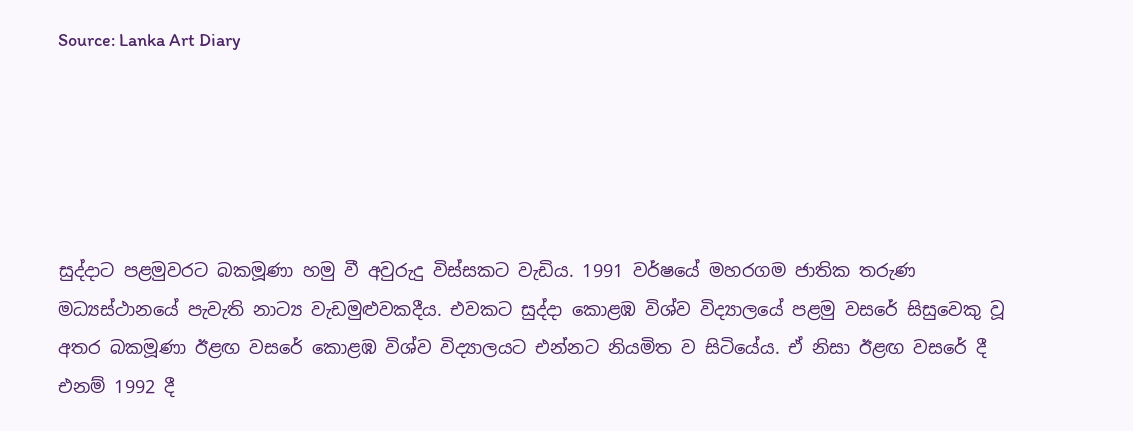Source: Lanka Art Diary





සුද්දාට පළමුවරට බකමූණා හමු වී අවුරුදු විස්සකට වැඩිය. 1991 වර්ෂයේ මහරගම ජාතික තරුණ මධ්‍යස්ථානයේ පැවැති නාට්‍ය වැඩමුළුවකදීය. එවකට සුද්දා කොළඹ විශ්ව විද්‍යාලයේ පළමු වසරේ සිසුවෙකු වූ අතර බකමූණා ඊළඟ වසරේ කොළඹ විශ්ව විද්‍යාලයට එන්නට නියමිත ව සිටියේය. ඒ නිසා ඊළඟ වසරේ දී  එනම් 1992 දී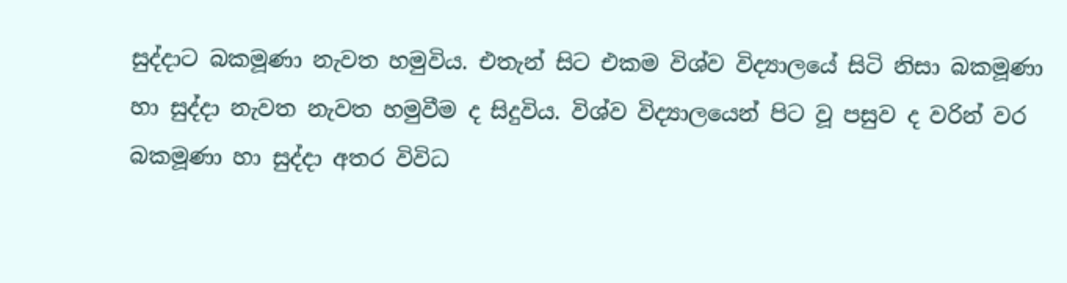සුද්දාට බකමූණා නැවත හමුවිය. එතැන් සිට එකම විශ්ව විද්‍යාලයේ සිටි නිසා බකමූණා හා සුද්දා නැවත නැවත හමුවීම ද සිදුවිය. විශ්ව විද්‍යාලයෙන් පිට වූ පසුව ද වරින් වර බකමූණා හා සුද්දා අතර විවිධ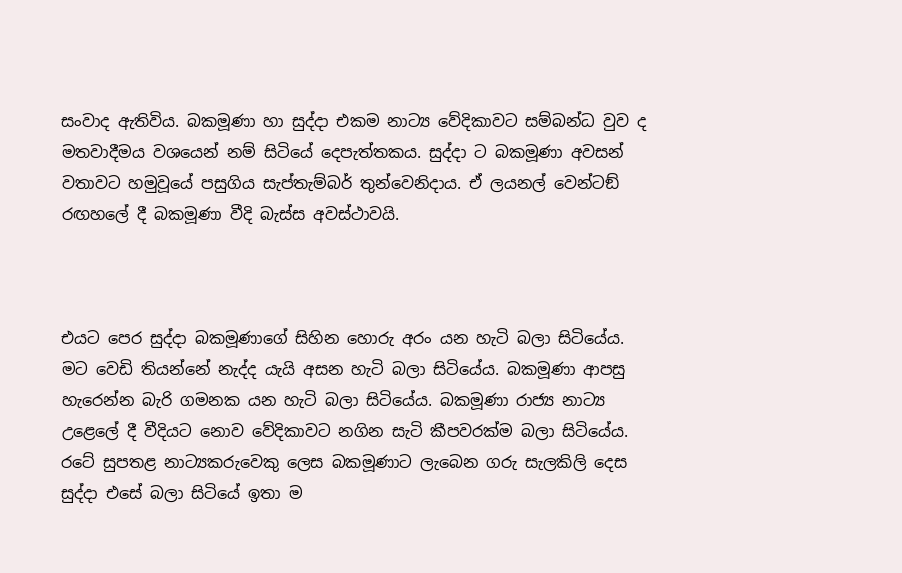සංවාද ඇතිවිය. බකමූණා හා සුද්දා එකම නාට්‍ය වේදිකාවට සම්බන්ධ වුව ද මතවාදීමය වශයෙන් නම් සිටියේ දෙපැත්තකය. සුද්දා ට බකමූණා අවසන් වතාවට හමුවූයේ පසුගිය සැප්තැම්බර් තුන්වෙනිදාය. ඒ ලයනල් වෙන්ටඞ් රඟහලේ දී බකමූණා වීදි බැස්ස අවස්ථාවයි.



එයට පෙර සුද්දා බකමූණාගේ සිහින හොරු අරං යන හැටි බලා සිටියේය. මට වෙඩි තියන්නේ නැද්ද යැයි අසන හැටි බලා සිටියේය. බකමූණා ආපසු හැරෙන්න බැරි ගමනක යන හැටි බලා සිටියේය. බකමූණා රාජ්‍ය නාට්‍ය උළෙලේ දී වීදියට නොව වේදිකාවට නගින සැටි කීපවරක්ම බලා සිටියේය. රටේ සුපතළ නාට්‍යකරුවෙකු ලෙස බකමූණාට ලැබෙන ගරු සැලකිලි දෙස සුද්දා එසේ බලා සිටියේ ඉතා ම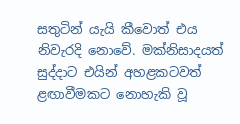සතුටින් යැයි කීවොත් එය නිවැරදි නොවේ. මක්නිසාදයත්  සුද්දාට එයින් අහළකටවත් ළඟාවීමකට නොහැකි වූ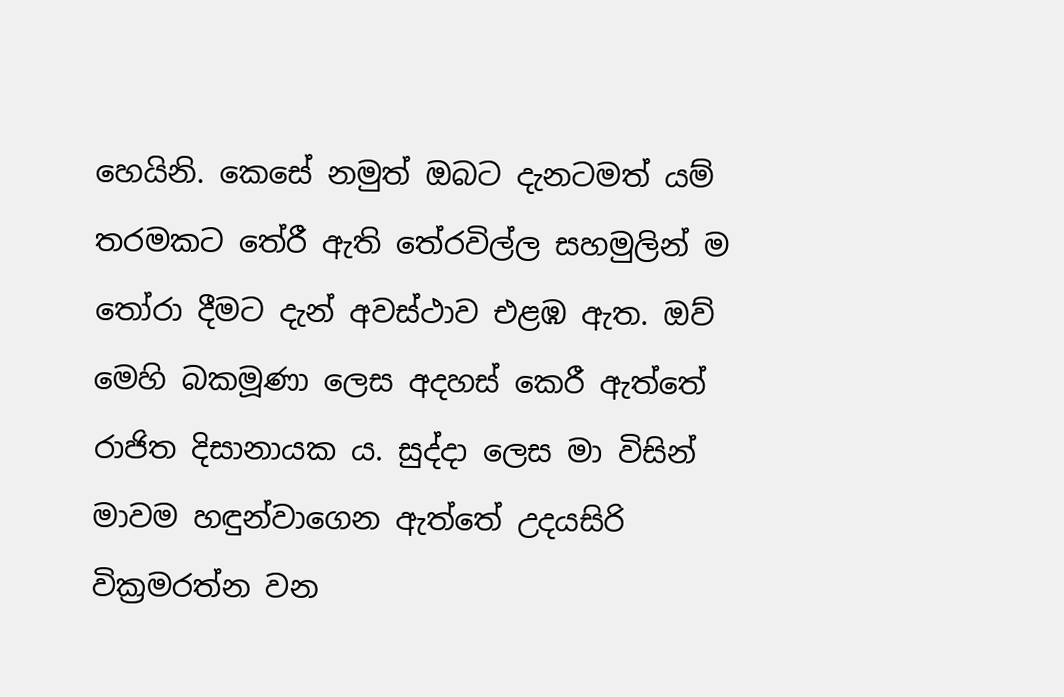හෙයිනි. කෙසේ නමුත් ඔබට දැනටමත් යම් තරමකට තේරී ඇති තේරවිල්ල සහමුලින් ම තෝරා දීමට දැන් අවස්ථාව එළඹ ඇත. ඔව් මෙහි බකමූණා ලෙස අදහස් කෙරී ඇත්තේ රාජිත දිසානායක ය. සුද්දා ලෙස මා විසින් මාවම හඳුන්වාගෙන ඇත්තේ උදයසිරි වික්‍රමරත්න වන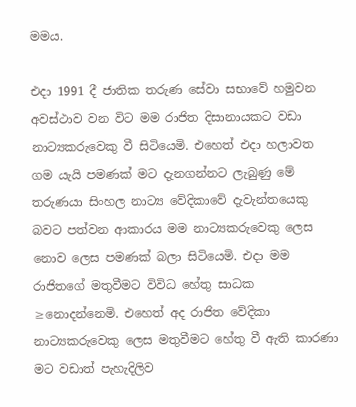මමය.

එදා 1991 දී ජාතික තරුණ සේවා සභාවේ හමුවන අවස්ථාව වන විට මම රාජිත දිසානායකට වඩා නාට්‍යකරුවෙකු වී සිටියෙමි. එහෙත් එදා හලාවත ගම යැයි පමණක් මට දැනගන්නට ලැබුණු මේ තරුණයා සිංහල නාට්‍ය වේදිකාවේ දැවැන්තයෙකු බවට පත්වන ආකාරය මම නාට්‍යකරුවෙකු ලෙස නොව ලෙස පමණක් බලා සිටියෙමි. එදා මම රාජිතගේ මතුවීමට විවිධ හේතු සාධක ≥නොදන්නෙමි. එහෙත් අද රාජිත වේදිකා නාට්‍යකරුවෙකු ලෙස මතුවීමට හේතු වී ඇති කාරණා මට වඩාත් පැහැදිලිව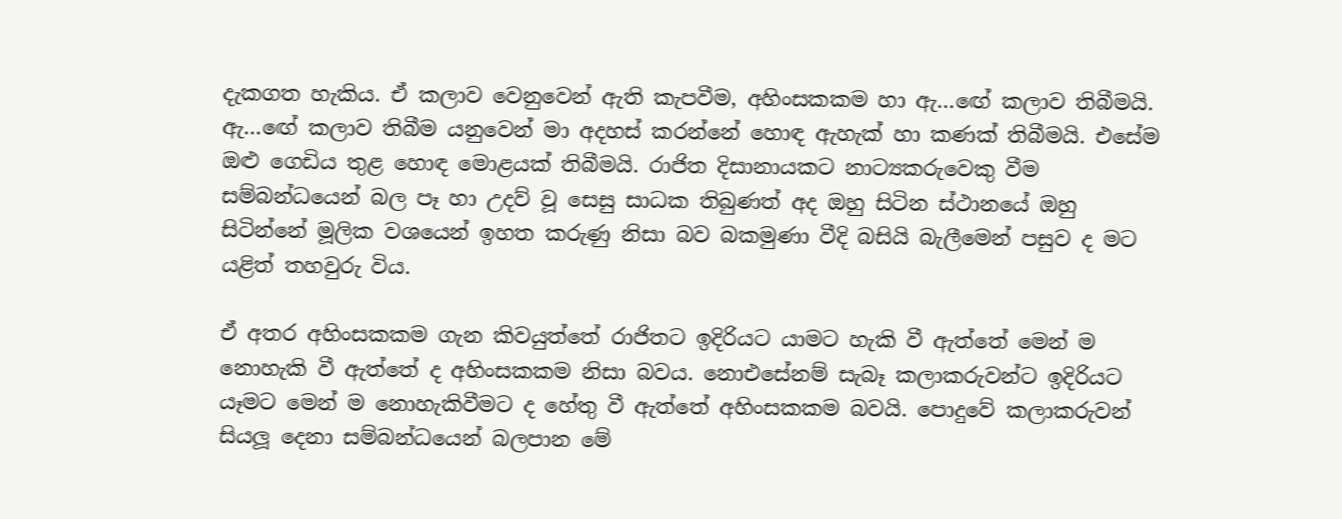දැකගත හැකිය. ඒ කලාව වෙනුවෙන් ඇති කැපවීම, අහිංසකකම හා ඇ…ඟේ කලාව තිබීමයි. ඇ…ඟේ කලාව තිබීම යනුවෙන් මා අදහස් කරන්නේ හොඳ ඇහැක් හා කණක් තිබීමයි. එසේම ඔළු ගෙඩිය තුළ හොඳ මොළයක් තිබීමයි. රාජිත දිසානායකට නාට්‍යකරුවෙකු වීම සම්බන්ධයෙන් බල පෑ හා උදව් වූ සෙසු සාධක තිබුණත් අද ඔහු සිටින ස්ථානයේ ඔහු සිටින්නේ මූලික වශයෙන් ඉහත කරුණු නිසා බව බකමුණා වීදි බසියි බැලීමෙන් පසුව ද මට යළිත් තහවුරු විය.

ඒ අතර අහිංසකකම ගැන කිවයුත්තේ රාජිතට ඉදිරියට යාමට හැකි වී ඇත්තේ මෙන් ම නොහැකි වී ඇත්තේ ද අහිංසකකම නිසා බවය. නොඑසේනම් සැබෑ කලාකරුවන්ට ඉදිරියට යෑමට මෙන් ම නොහැකිවීමට ද හේතු වී ඇත්තේ අහිංසකකම බවයි. පොදුවේ කලාකරුවන් සියලූ දෙනා සම්බන්ධයෙන් බලපාන මේ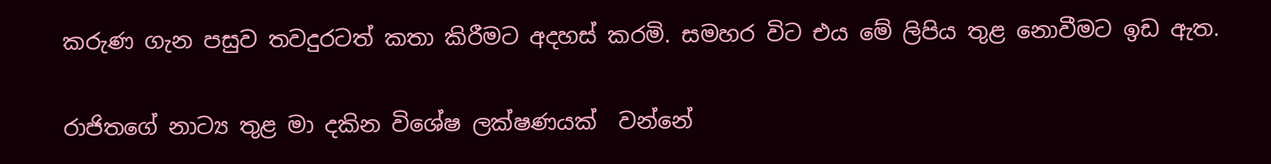කරුණ ගැන පසුව තවදුරටත් කතා කිරීමට අදහස් කරමි. සමහර විට එය මේ ලිපිය තුළ නොවීමට ඉඩ ඇත.

රාජිතගේ නාට්‍ය තුළ මා දකින විශේෂ ලක්ෂණයක්  වන්නේ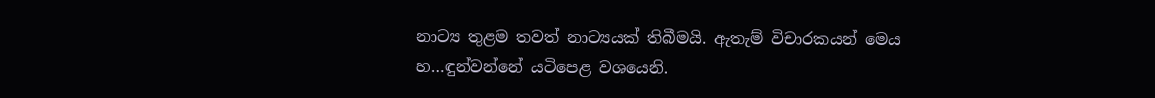නාට්‍ය තුළම තවත් නාට්‍යයක් තිබීමයි. ඇතැම් විචාරකයන් මෙය හ…ඳුන්වන්නේ යටිපෙළ වශයෙනි.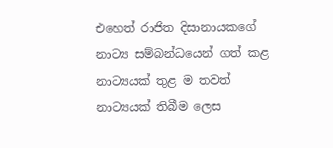එහෙත් රාජිත දිසානායකගේ නාට්‍ය සම්බන්ධයෙන් ගත් කළ නාට්‍යයක් තුළ ම තවත් නාට්‍යයක් තිබීම ලෙස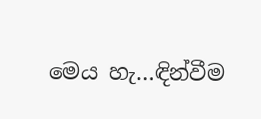මෙය හැ…ඳින්වීම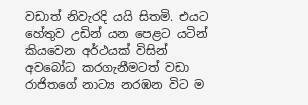වඩාත් නිවැරදි යයි සිතමි. එයට හේතුව උඩින් යන පෙළට යටින් කියවෙන අර්ථයක් විසින් අවබෝධ කරගැනීමටත් වඩා රාජිතගේ නාට්‍ය නරඹන විට ම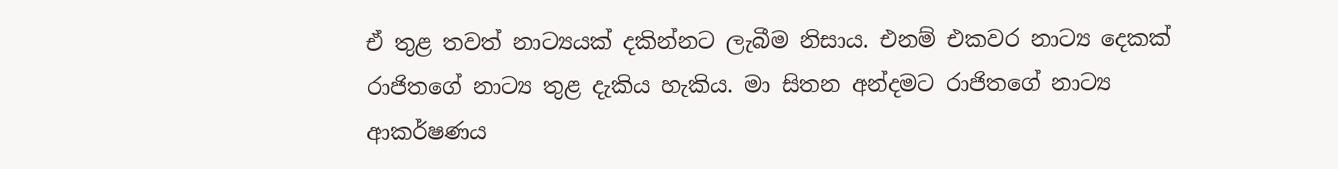ඒ තුළ තවත් නාට්‍යයක් දකින්නට ලැබීම නිසාය. එනම් එකවර නාට්‍ය දෙකක් රාජිතගේ නාට්‍ය තුළ දැකිය හැකිය. මා සිතන අන්දමට රාජිතගේ නාට්‍ය ආකර්ෂණය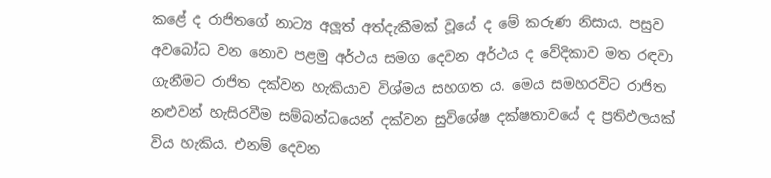කළේ ද රාජිතගේ නාට්‍ය අලූත් අත්දැකීමක් වූයේ ද මේ කරුණ නිසාය. පසුව අවබෝධ වන නොව පළමු අර්ථය සමග දෙවන අර්ථය ද වේදිකාව මත රඳවා ගැනීමට රාජිත දක්වන හැකියාව විශ්මය සහගත ය. මෙය සමහරවිට රාජිත නළුවන් හැසිරවීම සම්බන්ධයෙන් දක්වන සුවිශේෂ දක්ෂතාවයේ ද ප්‍රතිඵලයක් විය හැකිය. එනම් දෙවන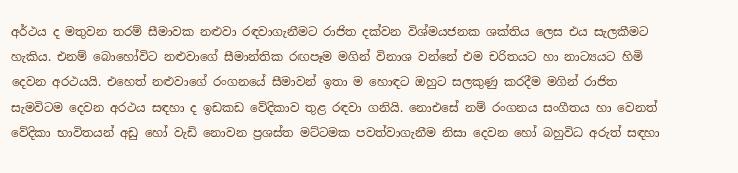අර්ථය ද මතුවන තරම් සීමාවක නළුවා රඳවාගැනීමට රාජිත දක්වන විශ්මයජනක ශක්තිය ලෙස එය සැලකීමට හැකිය. එනම් බොහෝවිට නළුවාගේ සීමාන්තික රඟපෑම මගින් විනාශ වන්නේ එම චරිතයට හා නාට්‍යයට හිමි දෙවන අරථයයි. එහෙත් නළුවාගේ රංගනයේ සීමාවන් ඉතා ම හොඳට ඔහුට සලකුණු කරදීම මගින් රාජිත සැමවිටම දෙවන අරථය සඳහා ද ඉඩකඩ වේදිකාව තුළ රඳවා ගනියි. නොඑසේ නම් රංගනය සංගීතය හා වෙනත් වේදිකා භාවිතයන් අඩු හෝ වැඩි නොවන ප්‍රශස්ත මට්ටමක පවත්වාගැනීම නිසා දෙවන හෝ බහුවිධ අරුත් සඳහා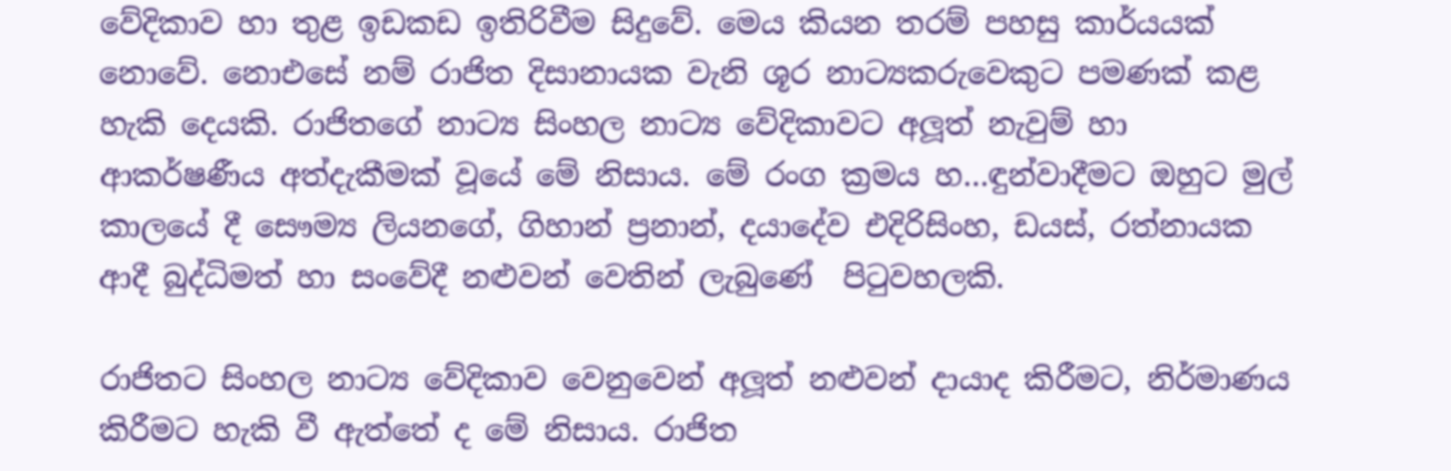වේදිකාව හා තුළ ඉඩකඩ ඉතිරිවීම සිදුවේ. මෙය කියන තරම් පහසු කාර්යයක් නොවේ. නොඑසේ නම් රාජිත දිසානායක වැනි ශූර නාට්‍යකරුවෙකුට පමණක් කළ හැකි දෙයකි. රාජිතගේ නාට්‍ය සිංහල නාට්‍ය වේදිකාවට අලූත් නැවුම් හා ආකර්ෂණීය අත්දැකීමක් වූයේ මේ නිසාය. මේ රංග ක්‍රමය හ…ඳුන්වාදීමට ඔහුට මුල් කාලයේ දී සෞම්‍ය ලියනගේ, ගිහාන් ප්‍රනාන්, දයාදේව එදිරිසිංහ, ඩයස්, රත්නායක ආදී බුද්ධිමත් හා සංවේදී නළුවන් වෙතින් ලැබුණේ  පිටුවහලකි.

රාජිතට සිංහල නාට්‍ය වේදිකාව වෙනුවෙන් අලූත් නළුවන් දායාද කිරීමට, නිර්මාණය කිරීමට හැකි වී ඇත්තේ ද මේ නිසාය. රාජිත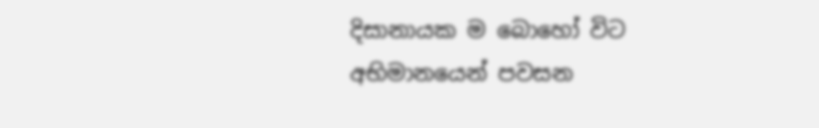දිසානායක ම බොහෝ විට අභිමානයෙන් පවසන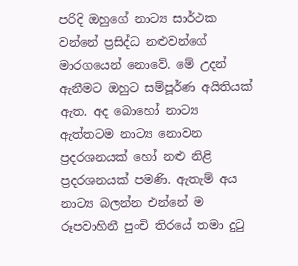පරිදි ඔහුගේ නාට්‍ය සාර්ථක වන්නේ ප්‍රසිද්ධ නළුවන්ගේ මාරගයෙන් නොවේ. මේ උදන් ඇනීමට ඔහුට සම්පූර්ණ අයිතියක් ඇත. අද බොහෝ නාට්‍ය ඇත්තටම නාට්‍ය නොවන ප්‍රදරශනයක් හෝ නළු නිළි ප්‍රදරශනයක් පමණි. ඇතැම් අය නාට්‍ය බලන්න එන්නේ ම රූපවාහිනී පුංචි තිරයේ තමා දුටු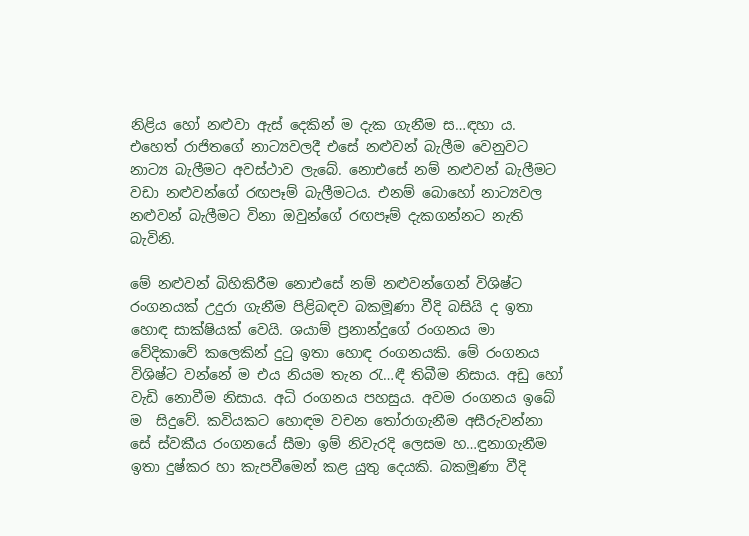නිළිය හෝ නළුවා ඇස් දෙකින් ම දැක ගැනීම ස…ඳහා ය. එහෙත් රාජිතගේ නාට්‍යවලදී එසේ නළුවන් බැලීම වෙනුවට නාට්‍ය බැලීමට අවස්ථාව ලැබේ. නොඑසේ නම් නළුවන් බැලීමට වඩා නළුවන්ගේ රඟපෑම් බැලීමටය. එනම් බොහෝ නාට්‍යවල නළුවන් බැලීමට විනා ඔවුන්ගේ රඟපෑම් දැකගන්නට නැති බැවිනි.

මේ නළුවන් බිහිකිරීම නොඑසේ නම් නළුවන්ගෙන් විශිෂ්ට රංගනයක් උදුරා ගැනීම පිළිබඳව බකමූණා වීදි බසියි ද ඉතා හොඳ සාක්ෂියක් වෙයි. ශයාම් ප්‍රනාන්දුගේ රංගනය මා වේදිකාවේ කලෙකින් දුටු ඉතා හොඳ රංගනයකි. මේ රංගනය විශිෂ්ට වන්නේ ම එය නියම තැන රැ…ඳී තිබීම නිසාය. අඩු හෝ වැඩි නොවීම නිසාය. අධි රංගනය පහසුය. අවම රංගනය ඉබේ ම  සිදුවේ. කවියකට හොඳම වචන තෝරාගැනීම අසීරුවන්නා සේ ස්වකීය රංගනයේ සීමා ඉම් නිවැරදි ලෙසම හ…ඳුනාගැනීම ඉතා දුෂ්කර හා කැපවීමෙන් කළ යුතු දෙයකි. බකමූණා වීදි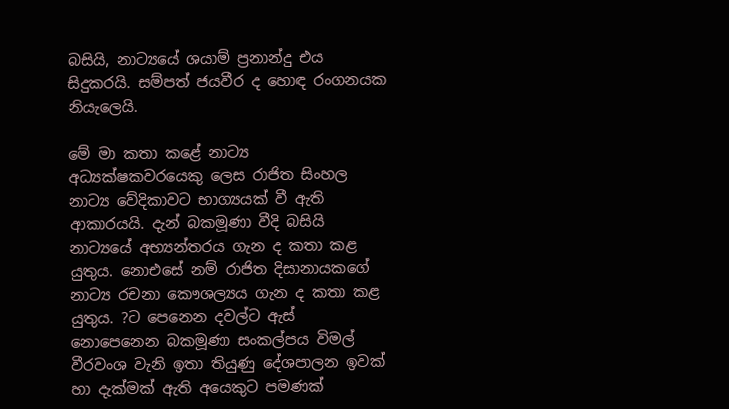බසියි, නාට්‍යයේ ශයාම් ප්‍රනාන්දු එය සිදුකරයි. සම්පත් ජයවීර ද හොඳ රංගනයක නියැලෙයි.

මේ මා කතා කළේ නාට්‍ය අධ්‍යක්ෂකවරයෙකු ලෙස රාජිත සිංහල නාට්‍ය වේදිකාවට භාග්‍යයක් වී ඇති ආකාරයයි. දැන් බකමූණා වීදි බසියි නාට්‍යයේ අභ්‍යන්තරය ගැන ද කතා කළ යුතුය. නොඑසේ නම් රාජිත දිසානායකගේ නාට්‍ය රචනා කෞශල්‍යය ගැන ද කතා කළ යුතුය. ?ට පෙනෙන දවල්ට ඇස් නොපෙනෙන බකමූණා සංකල්පය විමල් වීරවංශ වැනි ඉතා තියුණු දේශපාලන ඉවක් හා දැක්මක් ඇති අයෙකුට පමණක්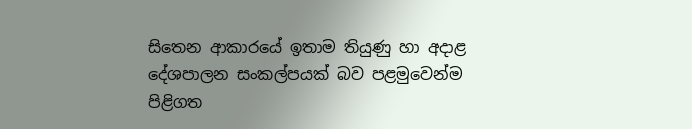සිතෙන ආකාරයේ ඉතාම තියුණු හා අදාළ දේශපාලන සංකල්පයක් බව පළමුවෙන්ම පිළිගත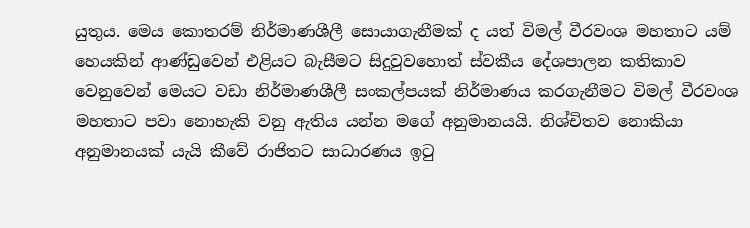යුතුය. මෙය කොතරම් නිර්මාණශීලී සොයාගැනීමක් ද යත් විමල් වීරවංශ මහතාට යම් හෙයකින් ආණ්ඩුවෙන් එළියට බැසීමට සිදුවුවහොත් ස්වකීය දේශපාලන කතිකාව වෙනුවෙන් මෙයට වඩා නිර්මාණශීලී සංකල්පයක් නිර්මාණය කරගැනීමට විමල් වීරවංශ මහතාට පවා නොහැකි වනු ඇතිය යන්න මගේ අනුමානයයි. නිශ්චිතව නොකියා අනුමානයක් යැයි කීවේ රාජිතට සාධාරණය ඉටු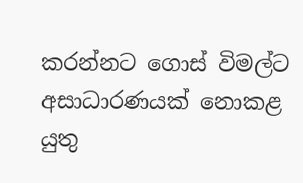කරන්නට ගොස් විමල්ට අසාධාරණයක් නොකළ යුතු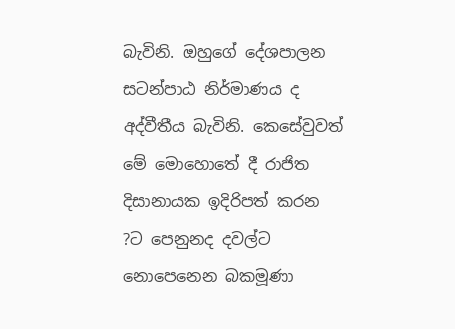බැවිනි. ඔහුගේ දේශපාලන සටන්පාඨ නිර්මාණය ද අද්වීතීය බැවිනි. කෙසේවුවත් මේ මොහොතේ දී රාජිත දිසානායක ඉදිරිපත් කරන ?ට පෙනුනද දවල්ට නොපෙනෙන බකමූණා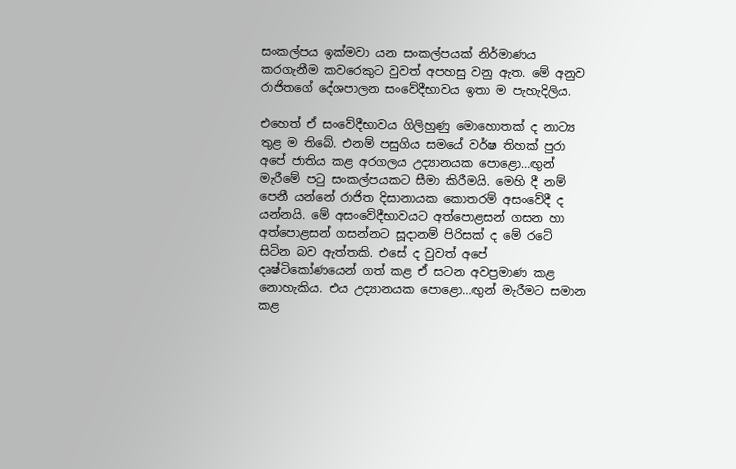සංකල්පය ඉක්මවා යන සංකල්පයක් නිර්මාණය කරගැනීම කවරෙකුට වුවත් අපහසු වනු ඇත. මේ අනුව රාජිතගේ දේශපාලන සංවේදීභාවය ඉතා ම පැහැදිලිය.

එහෙත් ඒ සංවේදීභාවය ගිලිහුණු මොහොතක් ද නාට්‍ය තුළ ම තිබේ. එනම් පසුගිය සමයේ වර්ෂ තිහක් පුරා අපේ ජාතිය කළ අරගලය උද්‍යානයක පොළො…ඟුන් මැරීමේ පටු සංකල්පයකට සීමා කිරීමයි. මෙහි දී නම් පෙනී යන්නේ රාජිත දිසානායක කොතරම් අසංවේදී ද යන්නයි. මේ අසංවේදීභාවයට අත්පොළසන් ගසන හා අත්පොළසන් ගසන්නට සූදානම් පිරිසක් ද මේ රටේ සිටින බව ඇත්තකි. එසේ ද වුවත් අපේ දෘෂ්ටිකෝණයෙන් ගත් කළ ඒ සටන අවප්‍රමාණ කළ නොහැකිය. එය උද්‍යානයක පොළො…ඟුන් මැරීමට සමාන කළ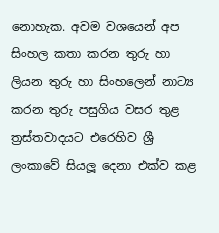නොහැක. අවම වශයෙන් අප සිංහල කතා කරන තුරු හා ලියන තුරු හා සිංහලෙන් නාට්‍ය කරන තුරු පසුගිය වසර තුළ ත්‍රස්තවාදයට එරෙහිව ශ්‍රී ලංකාවේ සියලූ දෙනා එක්ව කළ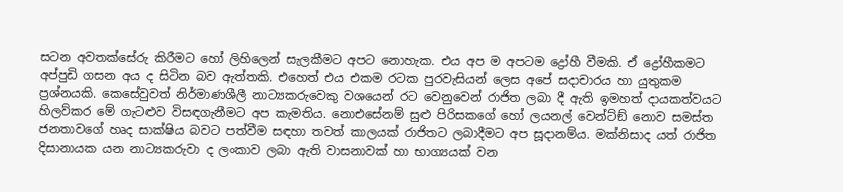සටන අවතක්සේරු කිරීමට හෝ ලිහිලෙන් සැලකීමට අපට නොහැක. එය අප ම අපටම ද්‍රෝහී වීමකි. ඒ ද්‍රෝහීකමට අප්පුඩි ගසන අය ද සිටින බව ඇත්තකි. එහෙත් එය එකම රටක පුරවැසියන් ලෙස අපේ සදාචාරය හා යුතුකම ප්‍රශ්නයකි. කෙසේවුවත් නිර්මාණශීලී නාට්‍යකරුවෙකු වශයෙන් රට වෙනුවෙන් රාජිත ලබා දී ඇති ඉමහත් දායකත්වයට හිලව්කර මේ ගැටළුව විසඳගැනීමට අප කැමතිය. නොඑසේනම් සුළු පිරිසකගේ හෝ ලයනල් වෙන්ට්ඞ් නොව සමස්ත ජනතාවගේ හෘද සාක්ෂිය බවට පත්වීම සඳහා තවත් කාලයක් රාජිතට ලබාදීමට අප සූදානම්ය. මක්නිසාද යත් රාජිත දිසානායක යන නාට්‍යකරුවා ද ලංකාව ලබා ඇති වාසනාවක් හා භාග්‍යයක් වන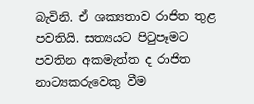බැවිනි. ඒ ශක්‍යතාව රාජිත තුළ පවතියි. සත්‍යයට පිටුපෑමට පවතින අකමැත්ත ද රාජිත නාට්‍යකරුවෙකු වීම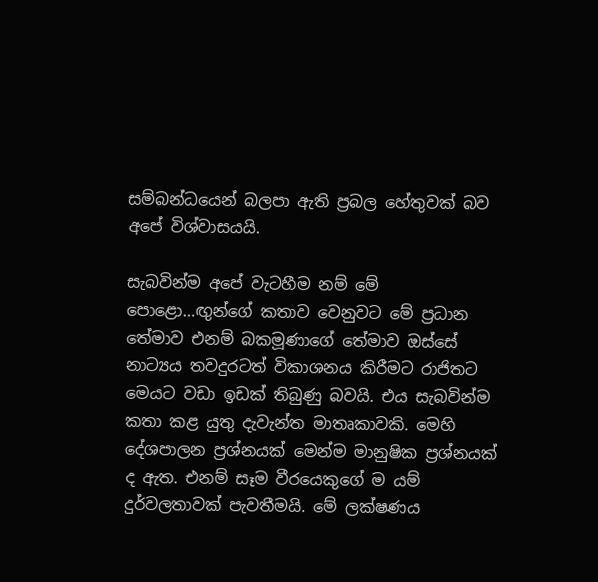සම්බන්ධයෙන් බලපා ඇති ප්‍රබල හේතුවක් බව අපේ විශ්වාසයයි.

සැබවින්ම අපේ වැටහීම නම් මේ පොළො…ඟුන්ගේ කතාව වෙනුවට මේ ප්‍රධාන තේමාව එනම් බකමූණාගේ තේමාව ඔස්සේ නාට්‍යය තවදුරටත් විකාශනය කිරීමට රාජිතට මෙයට වඩා ඉඩක් තිබුණු බවයි. එය සැබවින්ම කතා කළ යුතු දැවැන්ත මාතෘකාවකි. මෙහි දේශපාලන ප්‍රශ්නයක් මෙන්ම මානුෂික ප්‍රශ්නයක් ද ඇත. එනම් සෑම වීරයෙකුගේ ම යම් දුර්වලතාවක් පැවතීමයි. මේ ලක්ෂණය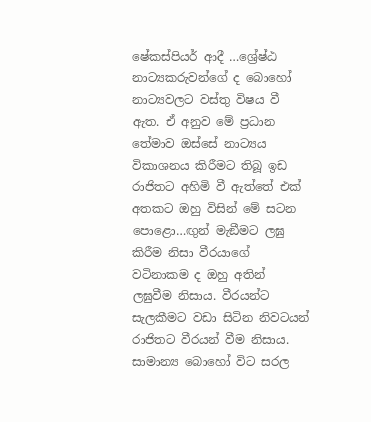ෂේකස්පියර් ආදී …ශ්‍රේෂ්ඨ නාට්‍යකරුවන්ගේ ද බොහෝ නාට්‍යවලට වස්තු විෂය වී ඇත. ඒ අනුව මේ ප්‍රධාන තේමාව ඔස්සේ නාට්‍යය විකාශනය කිරීමට තිබූ ඉඩ රාජිතට අහිමි වී ඇත්තේ එක් අතකට ඔහු විසින් මේ සටන පොළො…ඟුන් මැඞීමට ලඝු කිරීම නිසා වීරයාගේ වටිනාකම ද ඔහු අතින් ලඝුවීම නිසාය. වීරයන්ට සැලකීමට වඩා සිටින නිවටයන් රාජිතට වීරයන් වීම නිසාය. සාමාන්‍ය බොහෝ විට සරල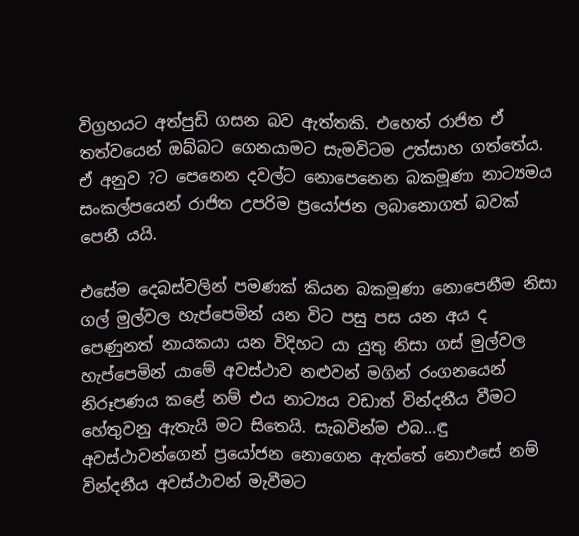විග්‍රහයට අත්පුඩි ගසන බව ඇත්තකි. එහෙත් රාජිත ඒ තත්වයෙන් ඔබ්බට ගෙනයාමට සැමවිටම උත්සාහ ගත්තේය. ඒ අනුව ?ට පෙනෙන දවල්ට නොපෙනෙන බකමූණා නාට්‍යමය සංකල්පයෙන් රාජිත උපරිම ප්‍රයෝජන ලබානොගත් බවක් පෙනී යයි.

එසේම දෙබස්වලින් පමණක් කියන බකමූණා නොපෙනීම නිසා ගල් මුල්වල හැප්පෙමින් යන විට පසු පස යන අය ද පෙණුනත් නායකයා යන විදිහට යා යුතු නිසා ගස් මුල්වල හැප්පෙමින් යාමේ අවස්ථාව නළුවන් මගින් රංගනයෙන් නිරූපණය කළේ නම් එය නාට්‍යය වඩාත් වින්දනීය වීමට හේතුවනු ඇතැයි මට සිතෙයි. සැබවින්ම එබ…ඳු අවස්ථාවන්ගෙන් ප්‍රයෝජන නොගෙන ඇත්තේ නොඑසේ නම් වින්දනීය අවස්ථාවන් මැවීමට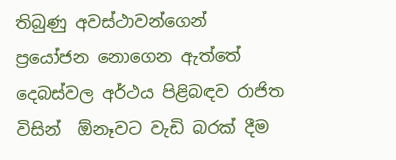තිබුණු අවස්ථාවන්ගෙන් ප්‍රයෝජන නොගෙන ඇත්තේ දෙබස්වල අර්ථය පිළිබඳව රාජිත විසින්  ඕනෑවට වැඩි බරක් දීම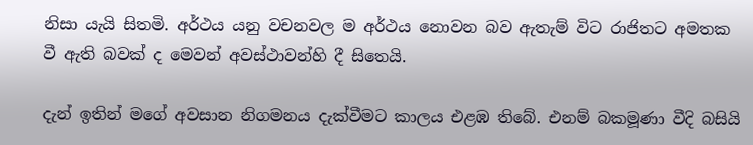නිසා යැයි සිතමි. අර්ථය යනු වචනවල ම අර්ථය නොවන බව ඇතැම් විට රාජිතට අමතක වී ඇති බවක් ද මෙවන් අවස්ථාවන්හි දී සිතෙයි.

දැන් ඉතින් මගේ අවසාන නිගමනය දැක්වීමට කාලය එළඹ තිබේ. එනම් බකමූණා වීදි බසියි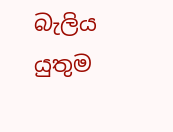බැලිය යුතුම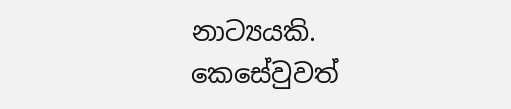නාට්‍යයකි. කෙසේවුවත්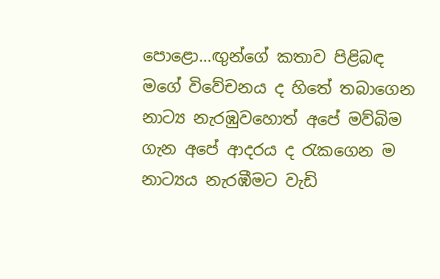පොළො…ඟුන්ගේ කතාව පිළිබඳ මගේ විවේචනය ද හිතේ තබාගෙන නාට්‍ය නැරඹුවහොත් අපේ මව්බිම ගැන අපේ ආදරය ද රැකගෙන ම නාට්‍යය නැරඹීමට වැඩි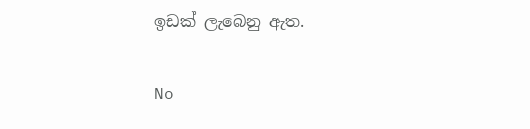ඉඩක් ලැබෙනු ඇත.

No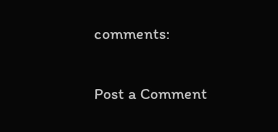comments:

Post a Comment